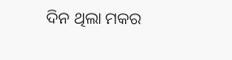ଦିନ ଥିଲା ମକର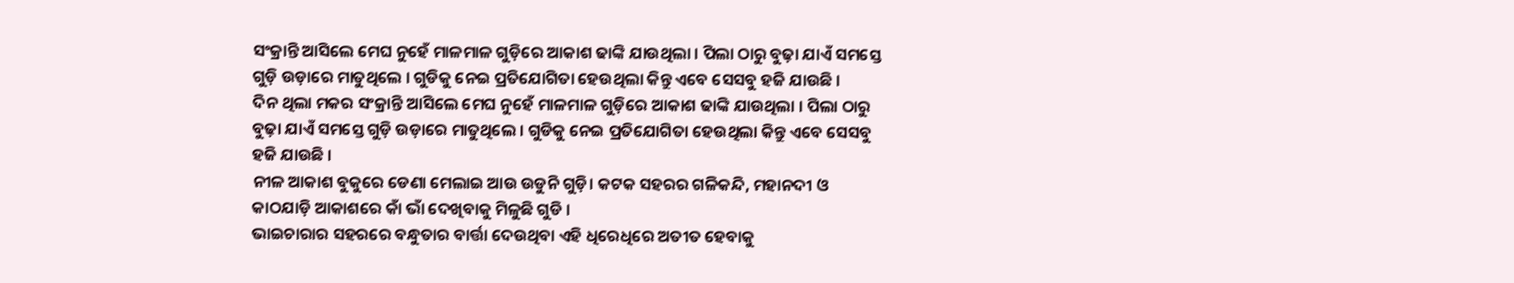ସଂକ୍ରାନ୍ତି ଆସିଲେ ମେଘ ନୁହେଁ ମାଳମାଳ ଗୁଡ଼ିରେ ଆକାଶ ଢାଙ୍କି ଯାଉଥିଲା । ପିଲା ଠାରୁ ବୁଢ଼ା ଯାଏଁ ସମସ୍ତେ ଗୁଡ଼ି ଉଡ଼ାରେ ମାତୁଥିଲେ । ଗୁଡିକୁ ନେଇ ପ୍ରତିଯୋଗିତା ହେଉଥିଲା କିନ୍ତୁ ଏବେ ସେସବୁ ହଜି ଯାଉଛି ।
ଦିନ ଥିଲା ମକର ସଂକ୍ରାନ୍ତି ଆସିଲେ ମେଘ ନୁହେଁ ମାଳମାଳ ଗୁଡ଼ିରେ ଆକାଶ ଢାଙ୍କି ଯାଉଥିଲା । ପିଲା ଠାରୁ ବୁଢ଼ା ଯାଏଁ ସମସ୍ତେ ଗୁଡ଼ି ଉଡ଼ାରେ ମାତୁଥିଲେ । ଗୁଡିକୁ ନେଇ ପ୍ରତିଯୋଗିତା ହେଉଥିଲା କିନ୍ତୁ ଏବେ ସେସବୁ ହଜି ଯାଉଛି ।
ନୀଳ ଆକାଶ ବୁକୁରେ ଡେଣା ମେଲାଇ ଆଉ ଉଡୁନି ଗୁଡ଼ି। କଟକ ସହରର ଗଳିକନ୍ଦି, ମହାନଦୀ ଓ କାଠଯାଡ଼ି ଆକାଶରେ କାଁ ଭାଁ ଦେଖିବାକୁ ମିଳୁଛି ଗୁଡି ।
ଭାଇଚାରାର ସହରରେ ବନ୍ଧୁତାର ବାର୍ତ୍ତା ଦେଉଥିବା ଏହି ଧିରେଧିରେ ଅତୀତ ହେବାକୁ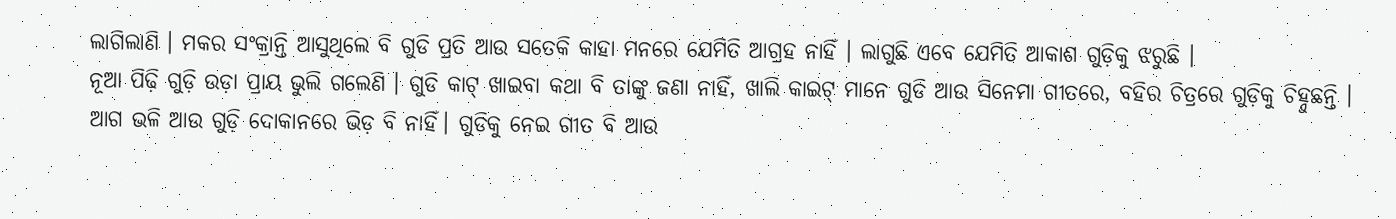ଲାଗିଲାଣି । ମକର ସଂକ୍ରାନ୍ତି ଆସୁଥିଲେ ବି ଗୁଡି ପ୍ରତି ଆଉ ସତେକି କାହା ମନରେ ଯେମିତି ଆଗ୍ରହ ନାହିଁ । ଲାଗୁଛି ଏବେ ଯେମିତି ଆକାଶ ଗୁଡ଼ିକୁ ଝରୁଛି ।
ନୂଆ ପିଢ଼ି ଗୁଡ଼ି ଉଡ଼ା ପ୍ରାୟ ଭୁଲି ଗଲେଣି । ଗୁଡି କାଟ୍ ଖାଇବା କଥା ବି ତାଙ୍କୁ ଜଣା ନାହିଁ, ଖାଲି କାଇଟ୍ ମାନେ ଗୁଡି ଆଉ ସିନେମା ଗୀତରେ, ବହିର ଚିତ୍ରରେ ଗୁଡ଼ିକୁ ଚିହ୍ନୁଛନ୍ତି ।
ଆଗ ଭଳି ଆଉ ଗୁଡ଼ି ଦୋକାନରେ ଭିଡ଼ ବି ନାହିଁ। ଗୁଡିକୁ ନେଇ ଗୀତ ବି ଆଉ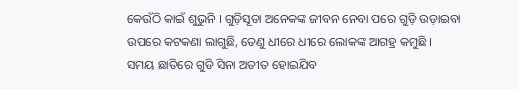କେଉଁଠି କାଇଁ ଶୁଭୁନି । ଗୁଡ଼ିସୂତା ଅନେକଙ୍କ ଜୀବନ ନେବା ପରେ ଗୁଡ଼ି ଉଡ଼ାଇବା ଉପରେ କଟକଣା ଲାଗୁଛି, ତେଣୁ ଧୀରେ ଧୀରେ ଲୋକଙ୍କ ଆଗହ୍ର କମୁଛି ।
ସମୟ ଛାତିରେ ଗୁଡି ସିନା ଅତୀତ ହୋଇଯିବ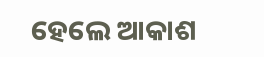ହେଲେ ଆକାଶ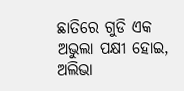ଛାତିରେ ଗୁଡି ଏକ ଅଭୁଲା ପକ୍ଷୀ ହୋଇ, ଅଲିଭା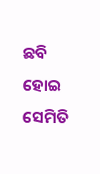ଛବି ହୋଇ ସେମିତି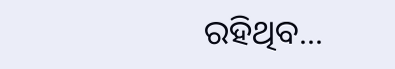ରହିଥିବ...